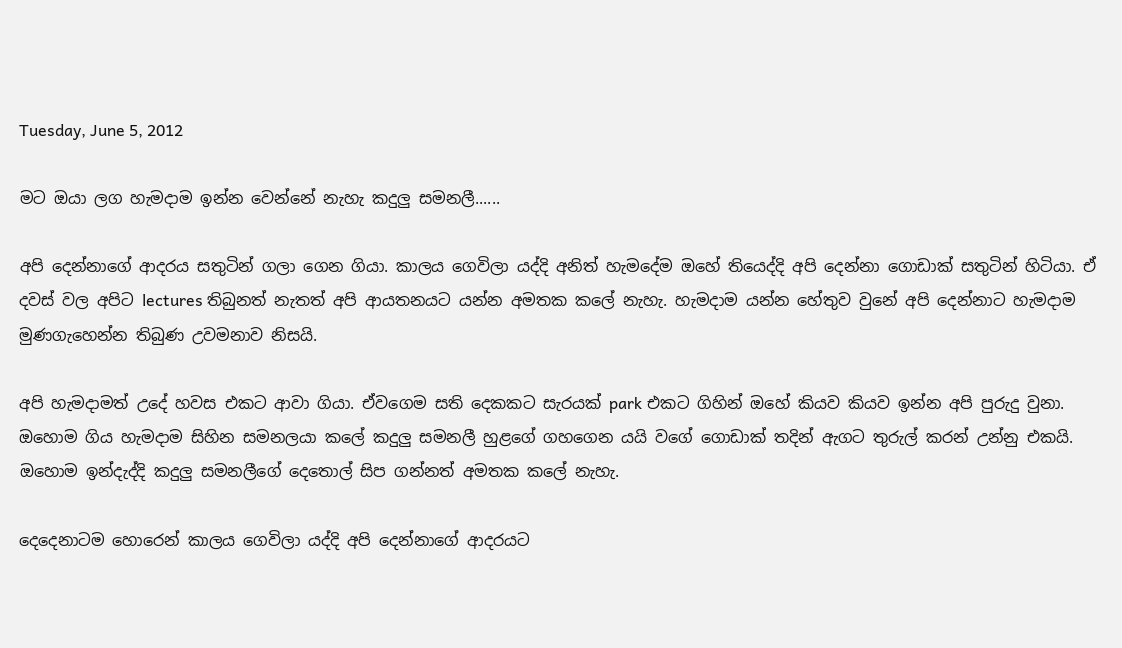Tuesday, June 5, 2012

මට ඔයා ලග හැමදාම ඉන්න වෙන්නේ නැහැ කදුලු සමනලී......

අපි දෙන්නාගේ ආදරය සතුටින් ගලා ගෙන ගියා. කාලය ගෙවිලා යද්දි අනිත් හැමදේම ඔහේ තියෙද්දි අපි දෙන්නා ගොඩාක් සතුටින් හිටියා. ඒ දවස් වල අපිට lectures තිබුනත් නැතත් අපි ආයතනයට යන්න අමතක කලේ නැහැ. හැමදාම යන්න හේතුව වුනේ අපි දෙන්නාට හැමදාම මුණගැහෙන්න තිබුණ උවමනාව නිසයි.

අපි හැමදාමත් උදේ හවස එකට ආවා ගියා. ඒවගෙම සති දෙකකට සැරයක් park එකට ගිහින් ඔහේ කියව කියව ඉන්න අපි පුරුදු වුනා. ඔහොම ගිය හැමදාම සිහින සමනලයා කලේ කදුලු සමනලී හුළගේ ගහගෙන යයි වගේ ගොඩාක් තදින් ඇගට තුරුල් කරන් උන්නු එකයි. ඔහොම ඉන්දැද්දි කදුලු සමනලීගේ දෙතොල් සිප ගන්නත් අමතක කලේ නැහැ.

දෙදෙනාටම හොරෙන් කාලය ගෙවිලා යද්දි අපි දෙන්නාගේ ආදරයට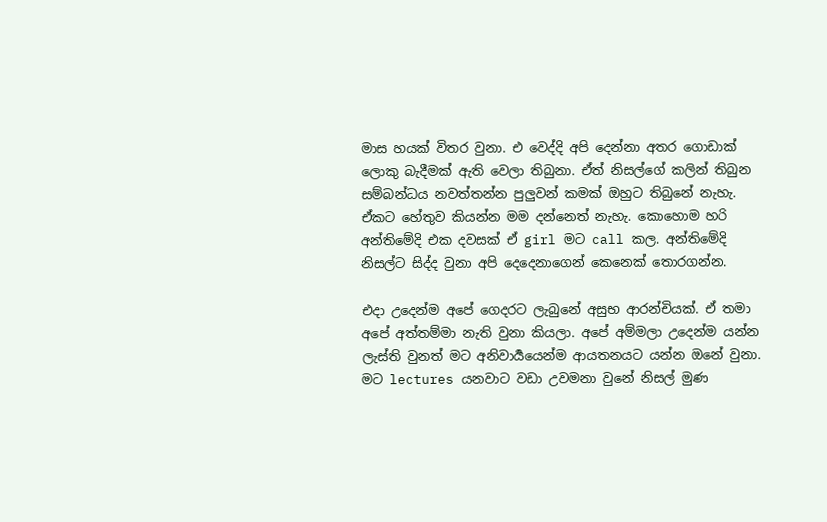මාස හයක් විතර වුනා. එ වෙද්දි අපි දෙන්නා අතර ගොඩාක් ලොකු බැදීමක් ඇති වෙලා තිබුනා. ඒත් නිසල්ගේ කලින් තිබුන සම්බන්ධය නවත්තන්න පුලුවන් කමක් ඔහුට තිබුනේ නැහැ. ඒකට හේතුව කියන්න මම දන්නෙත් නැහැ. කොහොම හරි අන්තිමේදි එක දවසක් ඒ girl මට call කල. අන්තිමේදි නිසල්ට සිද්ද වුනා අපි දෙදෙනාගෙන් කෙනෙක් තොරගන්න.

එදා උදෙන්ම අපේ ගෙදරට ලැබුනේ අසුභ ආරන්චියක්. ඒ තමා අපේ අත්තම්මා නැති වුනා කියලා. අපේ අම්මලා උදෙන්ම යන්න ලැස්ති වුනත් මට අනිවාර්‍යයෙන්ම ආයතනයට යන්න ඔනේ වුනා. මට lectures යනවාට වඩා උවමනා වුනේ නිසල් මුණ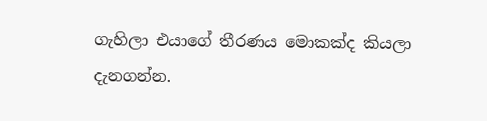ගැහිලා එයාගේ තීරණය මොකක්ද කියලා දැනගන්න.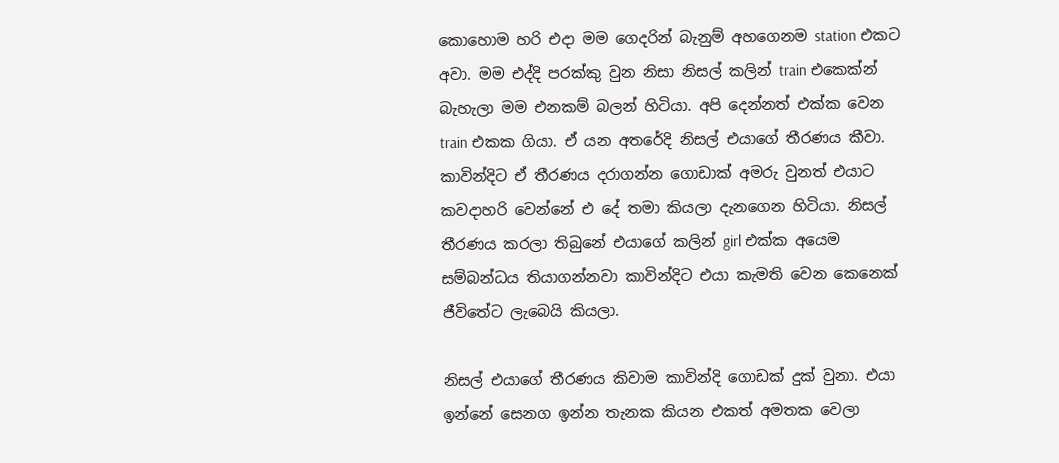කොහොම හරි එදා මම ගෙදරින් බැනුම් අහගෙනම station එකට අවා. මම එද්දි පරක්කු වුන නිසා නිසල් කලින් train එකෙක්න් බැහැලා මම එනකම් බලන් හිටියා. අපි දෙන්නත් එක්ක වෙන train එකක ගියා. ඒ යන අතරේදි නිසල් එයාගේ තීරණය කීවා. කාවින්දිට ඒ තීරණය දරාගන්න ගොඩාක් අමරු වුනත් එයාට කවදාහරි වෙන්නේ එ දේ තමා කියලා දැනගෙන හිටියා. නිසල් තීරණය කරලා තිබුනේ එයාගේ කලින් girl එක්ක අයෙම සම්බන්ධය තියාගන්නවා කාවින්දිට එයා කැමති වෙන කෙනෙක් ජීවිතේට ලැබෙයි කියලා.

නිසල් එයාගේ තීරණය කිවාම කාවින්දි ගොඩක් දුක් වුනා. එයා ඉන්නේ සෙනග ඉන්න තැනක කියන එකත් අමතක වෙලා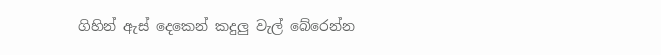ගිහින් ඇස් දෙකෙන් කදුලු වැල් බේරෙන්න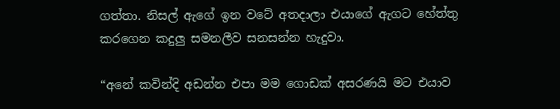ගත්තා. නිසල් ඇගේ ඉන වටේ අතදාලා එයාගේ ඇගට හේත්තු කරගෙන කදුලු සමනලීව සනසන්න හැදුවා.

“අනේ කවින්දි අඩන්න එපා මම ගොඩක් අසරණයි මට එයාව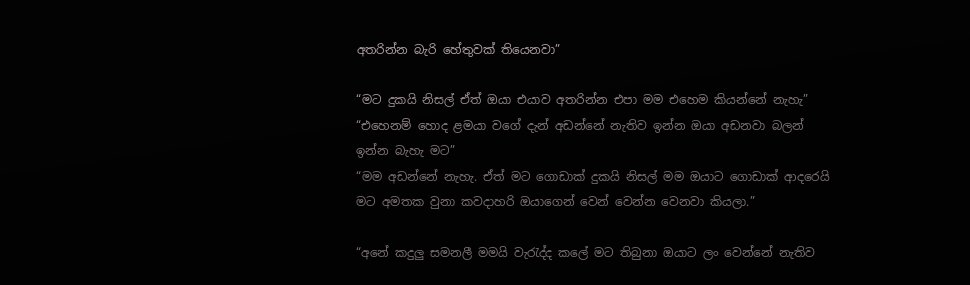අතරින්න බැරි හේතුවක් තියෙනවා”

“මට දුකයි නිසල් ඒත් ඔයා එයාව අතරින්න එපා මම එහෙම කියන්නේ නැහැ”
“එහෙනම් හොද ළමයා වගේ දැන් අඩන්නේ නැතිව ඉන්න ඔයා අඩනවා බලන් ඉන්න බැහැ මට”
“මම අඩන්නේ නැහැ. ඒත් මට ගොඩාක් දුකයි නිසල් මම ඔයාට ගොඩාක් ආදරෙයි මට අමතක වුනා කවදාහරි ඔයාගෙන් වෙන් වෙන්න වෙනවා කියලා.”

“අනේ කදුලු සමනලී මමයි වැරැද්ද කලේ මට තිබුනා ඔයාට ලං වෙන්නේ නැතිව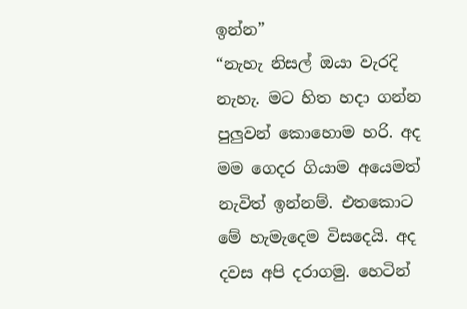ඉන්න”
“නැහැ නිසල් ඔයා වැරදි නැහැ. මට හිත හදා ගන්න පුලුවන් කොහොම හරි. අද මම ගෙදර ගියාම අයෙමත් නැවිත් ඉන්නම්. එතකොට මේ හැමැදෙම විසදෙයි. අද දවස අපි දරාගමු. හෙටින්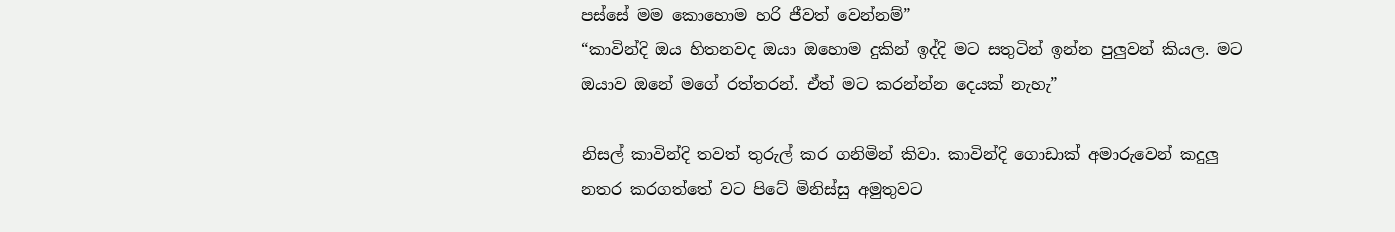පස්සේ මම කොහොම හරි ජීවත් වෙන්නම්”
“කාවින්දි ඔය හිතනවද ඔයා ඔහොම දුකින් ඉද්දි මට සතුටින් ඉන්න පුලුවන් කියල. මට ඔයාව ඔනේ මගේ රත්තරන්. ඒත් මට කරන්න්න දෙයක් නැහැ”

නිසල් කාවින්දි තවත් තුරුල් කර ගනිමින් කිවා. කාවින්දි ගොඩාක් අමාරුවෙන් කදුලු නතර කරගත්තේ වට පිටේ මිනිස්සු අමුතුවට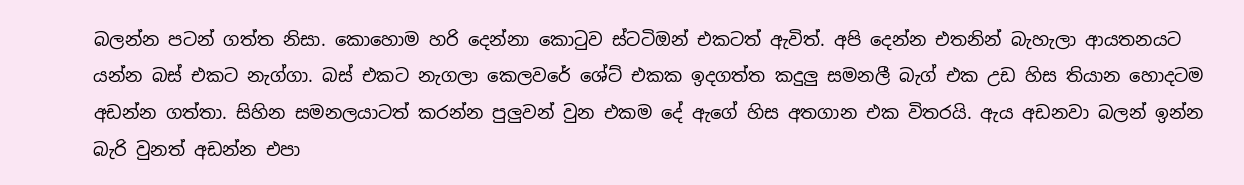බලන්න පටන් ගත්ත නිසා. කොහොම හරි දෙන්නා කොටුව ස්ටටිඔන් එකටත් ඇවිත්. අපි දෙන්න එතනින් බැහැලා ආයතනයට යන්න බස් එකට නැග්ගා. බස් එකට නැගලා කෙලවරේ ශේට් එකක ඉදගත්ත කදුලු සමනලී බැග් එක උඩ හිස තියාන හොදටම අඩන්න ගත්තා. සිහින සමනලයාටත් කරන්න පුලුවන් වුන එකම දේ ඇගේ හිස අතගාන එක විතරයි. ඇය අඩනවා බලන් ඉන්න බැරි වුනත් අඩන්න එපා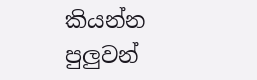කියන්න පුලුවන්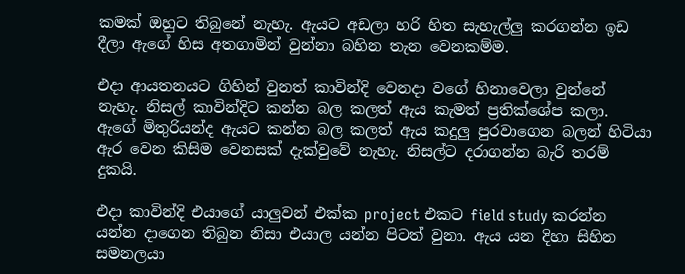කමක් ඔහුට තිබුනේ නැහැ. ඇයට අඩලා හරි හිත සැහැල්ලු කරගන්න ඉඩ දීලා ඇගේ හිස අතගාමින් වුන්නා බහින තැන වෙනකම්ම.

එදා ආයතනයට ගිහින් වුනත් කාවින්දි වෙනදා වගේ හිනාවෙලා වුන්නේ නැහැ. නිසල් කාවින්දිට කන්න බල කලත් ඇය කැමත් ප්‍රතික්ශේප කලා. ඇගේ මිතුරියන්ද ඇයට කන්න බල කලත් ඇය කදුලු පුරවාගෙන බලන් හිටියා ඇර වෙන කිසිම වෙනසක් දැක්වුවේ නැහැ. නිසල්ට දරාගන්න බැරි තරම් දුකයි.

එදා කාවින්දි එයාගේ යාලුවන් එක්ක project එකට field study කරන්න යන්න දාගෙන තිබුන නිසා එයාල යන්න පිටත් වුනා. ඇය යන දිහා සිහින සමනලයා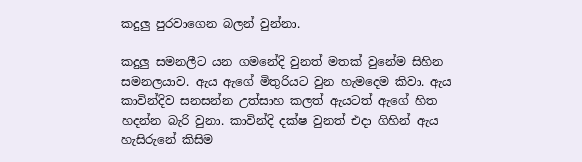කදුලු පුරවාගෙන බලන් වුන්නා.

කදුලු සමනලීට යන ගමනේදි වුනත් මතක් වුනේම සිහින සමනලයාව. ඇය ඇගේ මිතුරියට වුන හැමදෙම කිවා. ඇය කාවින්දිව සනසන්න උත්සාහ කලත් ඇයටත් ඇගේ හිත හදන්න බැරි වුනා. කාවින්දි දක්ෂ වුනත් එදා ගිහින් ඇය හැසිරුනේ කිසිම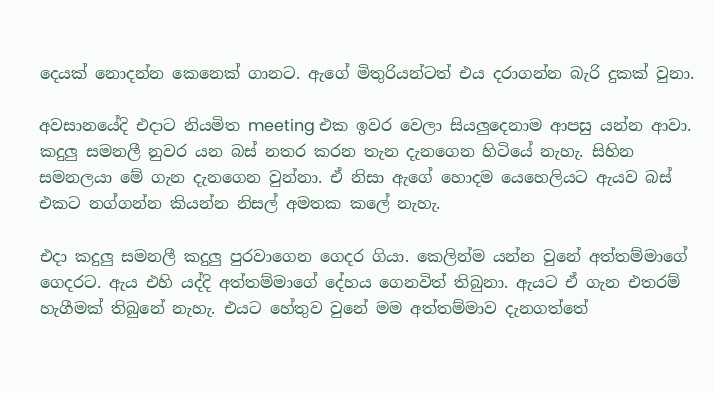දෙයක් නොදන්න කෙනෙක් ගානට. ඇගේ මිතුරියන්ටත් එය දරාගන්න බැරි දුකක් වුනා.

අවසානයේදි එදාට නියමිත meeting එක ඉවර වෙලා සියලුදෙනාම ආපසු යන්න ආවා. කදුලු සමනලී නුවර යන බස් නතර කරන තැන දැනගෙන හිටියේ නැහැ. සිහින සමනලයා මේ ගැන දැනගෙන වුන්නා. ඒ නිසා ඇගේ හොදම යෙහෙලියට ඇයව බස් එකට නග්ගන්න කියන්න නිසල් අමතක කලේ නැහැ.

එදා කදුලු සමනලී කදුලු පුරවාගෙන ගෙදර ගියා. කෙලින්ම යන්න වුනේ අත්තම්මාගේ ගෙදරට. ඇය එහි යද්දි අත්තම්මාගේ දේහය ගෙනවිත් තිබුනා. ඇයට ඒ ගැන එතරම් හැගීමක් තිබුනේ නැහැ. එයට හේතුව වුනේ මම අත්තම්මාව දැනගත්තේ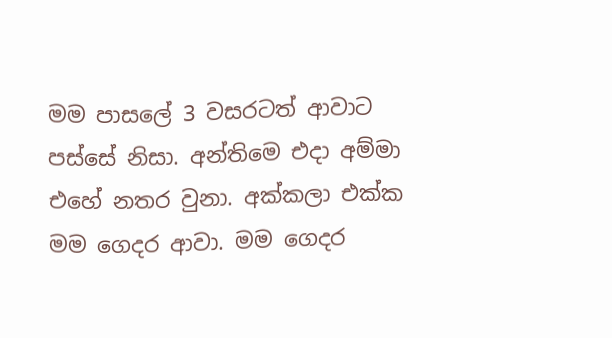මම පාසලේ 3 වසරටත් ආවාට පස්සේ නිසා. අන්තිමෙ එදා අම්මා එහේ නතර වුනා. අක්කලා එක්ක මම ගෙදර ආවා. මම ගෙදර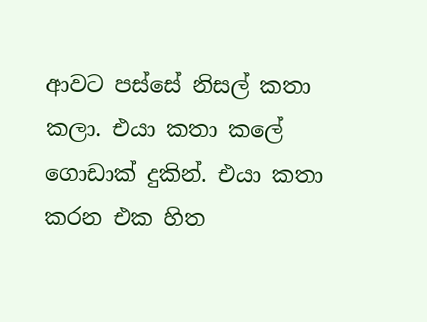ආවට පස්සේ නිසල් කතා කලා. එයා කතා කලේ ගොඩාක් දුකින්. එයා කතා කරන එක හිත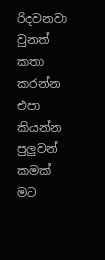රිදවනවා වුනත් කතා කරන්න එපා කියන්න පුලුවන් කමක් මට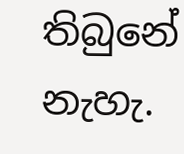තිබුනේ නැහැ.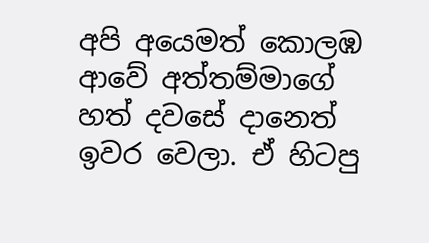අපි අයෙමත් කොලඹ ආවේ අත්තම්මාගේ හත් දවසේ දානෙත් ඉවර වෙලා. ඒ හිටපු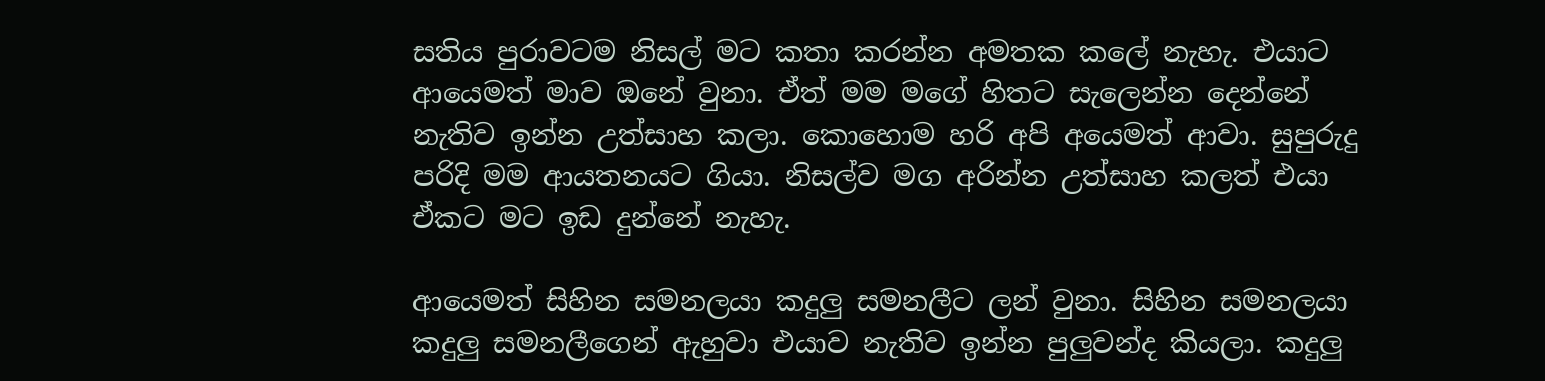සතිය පුරාවටම නිසල් මට කතා කරන්න අමතක කලේ නැහැ. එයාට ආයෙමත් මාව ඔනේ වුනා. ඒත් මම මගේ හිතට සැලෙන්න දෙන්නේ නැතිව ඉන්න උත්සාහ කලා. කොහොම හරි අපි අයෙමත් ආවා. සුපුරුදු පරිදි මම ආයතනයට ගියා. නිසල්ව මග අරින්න උත්සාහ කලත් එයා ඒකට මට ඉඩ දුන්නේ නැහැ.

ආයෙමත් සිහින සමනලයා කදුලු සමනලීට ලන් වුනා. සිහින සමනලයා කදුලු සමනලීගෙන් ඇහුවා එයාව නැතිව ඉන්න පුලුවන්ද කියලා. කදුලු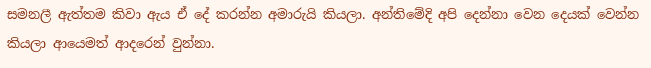සමනලී ඇත්තම කිවා ඇය ඒ දේ කරන්න අමාරුයි කියලා. අන්තිමේදි අපි දෙන්නා වෙන දෙයක් වෙන්න කියලා ආයෙමත් ආදරෙන් වුන්නා.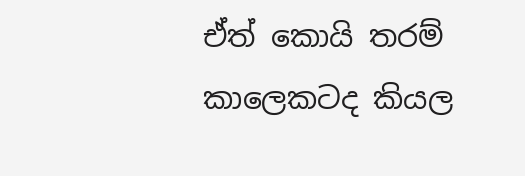ඒත් කොයි තරම් කාලෙකටද කියල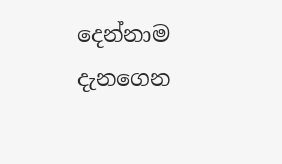දෙන්නාම දැනගෙන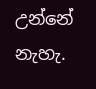උන්නේ නැහැ.